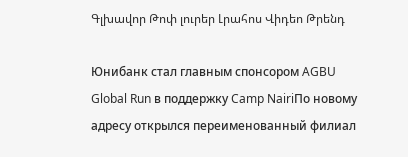Գլխավոր Թոփ լուրեր Լրահոս Վիդեո Թրենդ

Юнибанк стал главным спонсором AGBU Global Run в поддержку Camp NairiПо новому адресу открылся переименованный филиал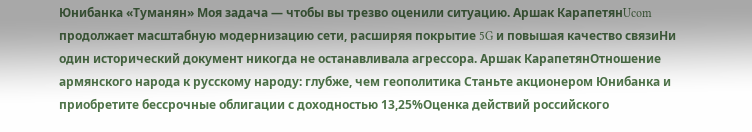Юнибанка «Туманян» Моя задача — чтобы вы трезво оценили ситуацию. Аршак КарапетянUcom продолжает масштабную модернизацию сети, расширяя покрытие 5G и повышая качество связиНи один исторический документ никогда не останавливала агрессора. Аршак КарапетянОтношение армянского народа к русскому народу: глубже, чем геополитика Станьте акционером Юнибанка и приобретите бессрочные облигации с доходностью 13,25%Оценка действий российского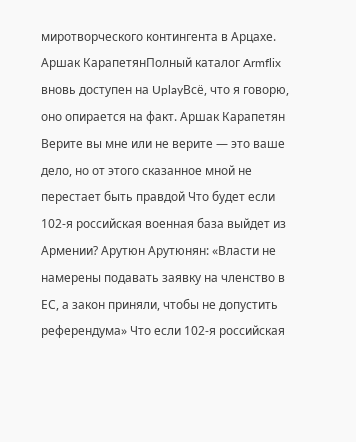миротворческого контингента в Арцахе. Аршак КарапетянПолный каталог Armflix вновь доступен на UplayВсё, что я говорю, оно опирается на факт. Аршак Карапетян Верите вы мне или не верите — это ваше дело, но от этого сказанное мной не перестает быть правдой Что будет если 102-я российская военная база выйдет из Армении? Арутюн Арутюнян: «Власти не намерены подавать заявку на членство в ЕС, а закон приняли, чтобы не допустить референдума» Что если 102-я российская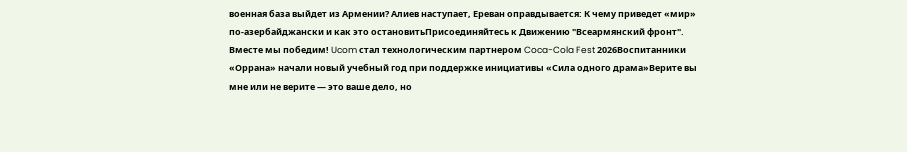военная база выйдет из Армении? Алиев наступает, Ереван оправдывается: К чему приведет «мир» по-азербайджански и как это остановитьПрисоединяйтесь к Движению "Всеармянский фронт". Вместе мы победим! Ucom стал технологическим партнером Coca-Cola Fest 2026Воспитанники «Оррана» начали новый учебный год при поддержке инициативы «Сила одного драма»Верите вы мне или не верите — это ваше дело, но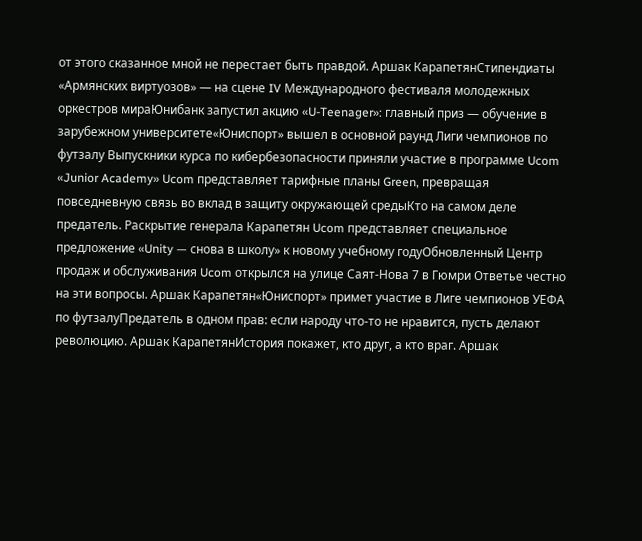от этого сказанное мной не перестает быть правдой. Аршак КарапетянСтипендиаты «Армянских виртуозов» — на сцене IV Международного фестиваля молодежных оркестров мираЮнибанк запустил акцию «U-Teenager»: главный приз — обучение в зарубежном университете«Юниспорт» вышел в основной раунд Лиги чемпионов по футзалу Выпускники курса по кибербезопасности приняли участие в программе Ucom «Junior Academy» Ucom представляет тарифные планы Green, превращая повседневную связь во вклад в защиту окружающей средыКто на самом деле предатель. Раскрытие генерала Карапетян Ucom представляет специальное предложение «Unity — снова в школу» к новому учебному годуОбновленный Центр продаж и обслуживания Ucom открылся на улице Саят-Нова 7 в Гюмри Ответье честно на эти вопросы. Аршак Карапетян«Юниспорт» примет участие в Лиге чемпионов УЕФА по футзалуПредатель в одном прав: если народу что-то не нравится, пусть делают революцию. Аршак КарапетянИстория покажет, кто друг, а кто враг. Аршак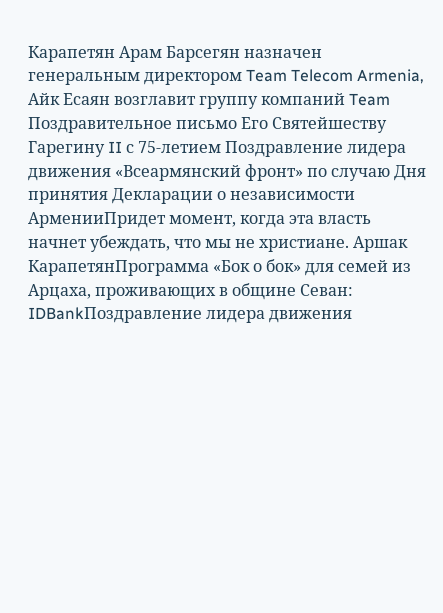Карапетян Арам Барсегян назначен генеральным директором Team Telecom Armenia, Айк Есаян возглавит группу компаний Team Поздравительное письмо Его Святейшеству Гарегину II с 75-летием Поздравление лидера движения «Всеармянский фронт» по случаю Дня принятия Декларации о независимости АрменииПридет момент, когда эта власть начнет убеждать, что мы не христиане. Аршак КарапетянПрограмма «Бок о бок» для семей из Арцаха, проживающих в общине Севан: IDBankПоздравление лидера движения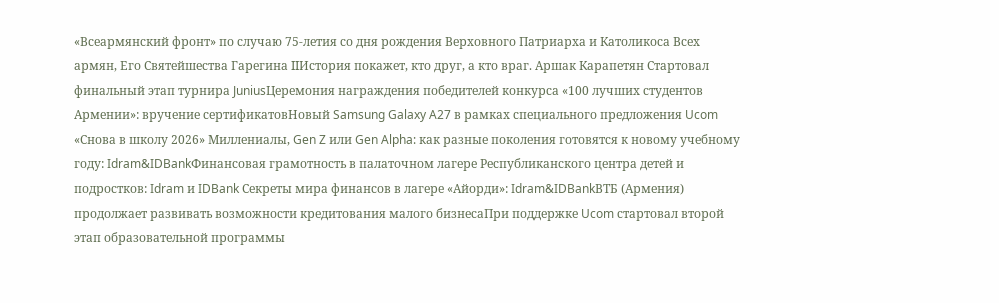«Всеармянский фронт» по случаю 75-летия со дня рождения Верховного Патриарха и Католикоса Всех армян, Его Святейшества Гарегина IIИстория покажет, кто друг, а кто враг. Аршак Карапетян Стартовал финальный этап турнира JuniusЦеремония награждения победителей конкурса «100 лучших студентов Армении»: вручение сертификатовНовый Samsung Galaxy A27 в рамках специального предложения Ucom «Снова в школу 2026» Миллениалы, Gen Z или Gen Alpha: как разные поколения готовятся к новому учебному году: Idram&IDBankФинансовая грамотность в палаточном лагере Республиканского центра детей и подростков: Idram и IDBank Секреты мира финансов в лагере «Айорди»: Idram&IDBankВТБ (Армения) продолжает развивать возможности кредитования малого бизнесаПри поддержке Ucom стартовал второй этап образовательной программы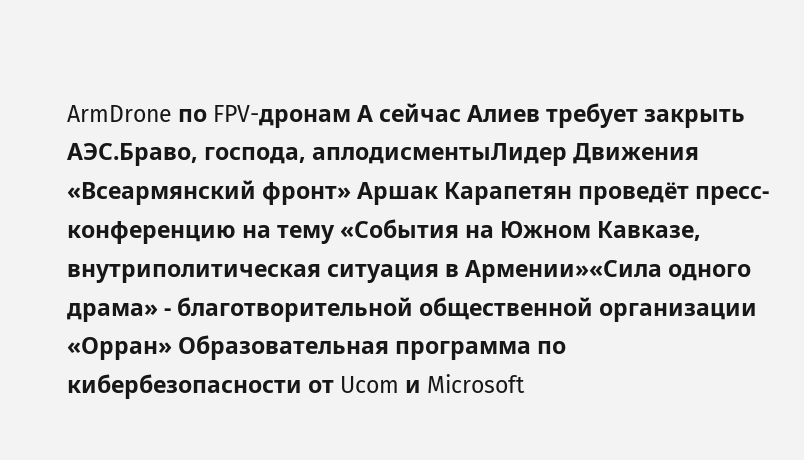ArmDrone по FPV-дронам А сейчас Алиев требует закрыть АЭС.Браво, господа, аплодисментыЛидер Движения «Всеармянский фронт» Аршак Карапетян проведёт пресс-конференцию на тему «События на Южном Кавказе, внутриполитическая ситуация в Армении»«Сила одного драма» - благотворительной общественной организации «Орран» Образовательная программа по кибербезопасности от Ucom и Microsoft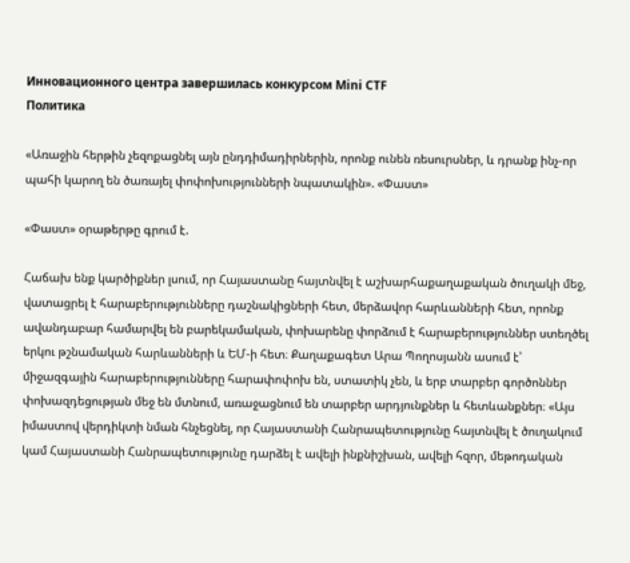Инновационного центра завершилась конкурсом Mini CTF
Политика

«Առաջին հերթին չեզոքացնել այն ընդդիմադիրներին, որոնք ունեն ռեսուրսներ, և դրանք ինչ-որ պահի կարող են ծառայել փոփոխությունների նպատակին». «Փաստ»

«Փաստ» օրաթերթը գրում է.

Հաճախ ենք կարծիքներ լսում, որ Հայաստանը հայտնվել է աշխարհաքաղաքական ծուղակի մեջ, վատացրել է հարաբերությունները դաշնակիցների հետ, մերձավոր հարևանների հետ, որոնք ավանդաբար համարվել են բարեկամական, փոխարենը փորձում է հարաբերություններ ստեղծել երկու թշնամական հարևանների և ԵՄ-ի հետ։ Քաղաքագետ Արա Պողոսյանն ասում է՝ միջազգային հարաբերությունները հարափոփոխ են, ստատիկ չեն, և երբ տարբեր գործոններ փոխազդեցության մեջ են մտնում, առաջացնում են տարբեր արդյունքներ և հետևանքներ։ «Այս իմաստով վերդիկտի նման հնչեցնել, որ Հայաստանի Հանրապետությունը հայտնվել է ծուղակում կամ Հայաստանի Հանրապետությունը դարձել է ավելի ինքնիշխան, ավելի հզոր, մեթոդական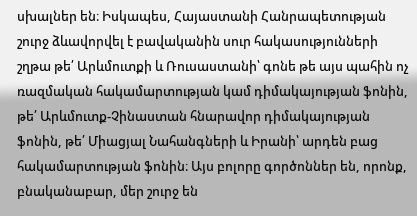սխալներ են։ Իսկապես, Հայաստանի Հանրապետության շուրջ ձևավորվել է բավականին սուր հակասությունների շղթա թե՛ Արևմուտքի և Ռուսաստանի՝ գոնե թե այս պահին ոչ ռազմական հակամարտության կամ դիմակայության ֆոնին, թե՛ Արևմուտք-Չինաստան հնարավոր դիմակայության ֆոնին, թե՛ Միացյալ Նահանգների և Իրանի՝ արդեն բաց հակամարտության ֆոնին։ Այս բոլորը գործոններ են, որոնք, բնականաբար, մեր շուրջ են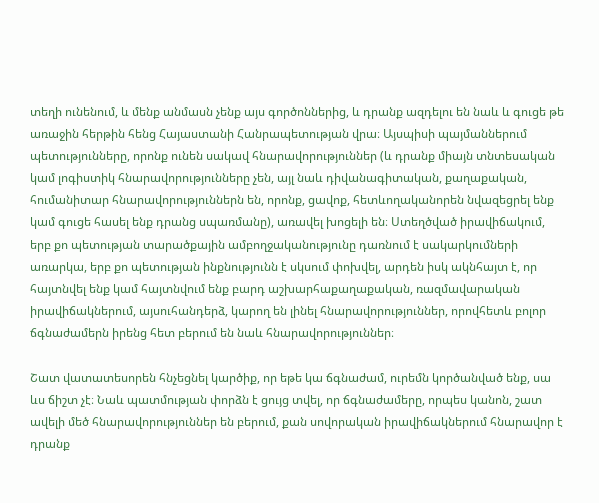տեղի ունենում, և մենք անմասն չենք այս գործոններից, և դրանք ազդելու են նաև և գուցե թե առաջին հերթին հենց Հայաստանի Հանրապետության վրա։ Այսպիսի պայմաններում պետությունները, որոնք ունեն սակավ հնարավորություններ (և դրանք միայն տնտեսական կամ լոգիստիկ հնարավորությունները չեն, այլ նաև դիվանագիտական, քաղաքական, հումանիտար հնարավորություններն են, որոնք, ցավոք, հետևողականորեն նվազեցրել ենք կամ գուցե հասել ենք դրանց սպառմանը), առավել խոցելի են։ Ստեղծված իրավիճակում, երբ քո պետության տարածքային ամբողջականությունը դառնում է սակարկումների առարկա, երբ քո պետության ինքնությունն է սկսում փոխվել, արդեն իսկ ակնհայտ է, որ հայտնվել ենք կամ հայտնվում ենք բարդ աշխարհաքաղաքական, ռազմավարական իրավիճակներում, այսուհանդերձ, կարող են լինել հնարավորություններ, որովհետև բոլոր ճգնաժամերն իրենց հետ բերում են նաև հնարավորություններ։

Շատ վատատեսորեն հնչեցնել կարծիք, որ եթե կա ճգնաժամ, ուրեմն կործանված ենք, սա ևս ճիշտ չէ։ Նաև պատմության փորձն է ցույց տվել, որ ճգնաժամերը, որպես կանոն, շատ ավելի մեծ հնարավորություններ են բերում, քան սովորական իրավիճակներում հնարավոր է դրանք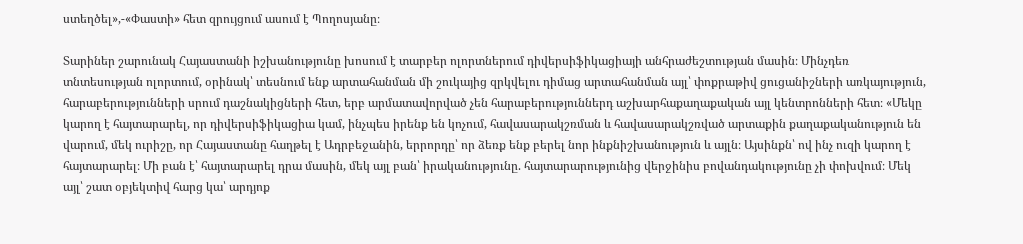ստեղծել»,-«Փաստի» հետ զրույցում ասում է Պողոսյանը։

Տարիներ շարունակ Հայաստանի իշխանությունը խոսում է տարբեր ոլորտներում դիվերսիֆիկացիայի անհրաժեշտության մասին։ Մինչդեռ տնտեսության ոլորտում, օրինակ՝ տեսնում ենք արտահանման մի շուկայից զրկվելու դիմաց արտահանման այլ՝ փոքրաթիվ ցուցանիշների առկայություն, հարաբերությունների սրում դաշնակիցների հետ, երբ արմատավորված չեն հարաբերություններդ աշխարհաքաղաքական այլ կենտրոնների հետ։ «Մեկը կարող է հայտարարել, որ դիվերսիֆիկացիա կամ, ինչպես իրենք են կոչում, հավասարակշռման և հավասարակշռված արտաքին քաղաքականություն են վարում, մեկ ուրիշը, որ Հայաստանը հաղթել է Ադրբեջանին, երրորդը՝ որ ձեռք ենք բերել նոր ինքնիշխանություն և այլն։ Այսինքն՝ ով ինչ ուզի կարող է հայտարարել։ Մի բան է՝ հայտարարել դրա մասին, մեկ այլ բան՝ իրականությունը. հայտարարությունից վերջինիս բովանդակությունը չի փոխվում։ Մեկ այլ՝ շատ օբյեկտիվ հարց կա՝ արդյոք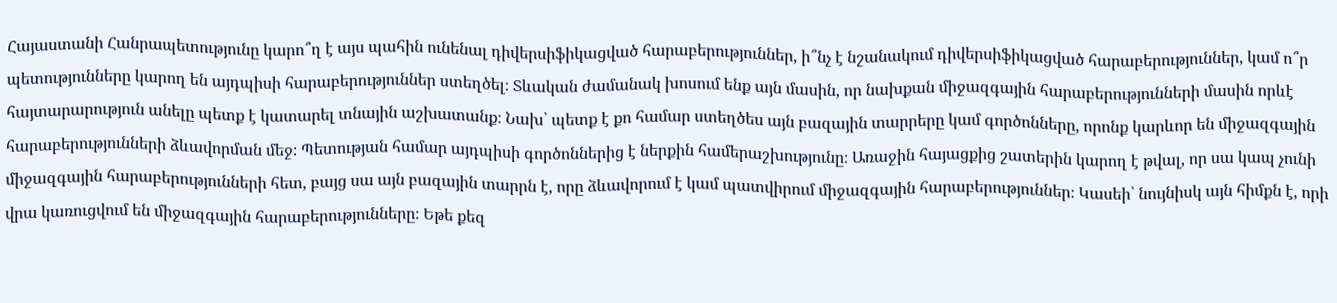Հայաստանի Հանրապետությունը կարո՞ղ է այս պահին ունենալ դիվերսիֆիկացված հարաբերություններ, ի՞նչ է նշանակում դիվերսիֆիկացված հարաբերություններ, կամ ո՞ր պետությունները կարող են այդպիսի հարաբերություններ ստեղծել։ Տևական ժամանակ խոսում ենք այն մասին, որ նախքան միջազգային հարաբերությունների մասին որևէ հայտարարություն անելը պետք է կատարել տնային աշխատանք։ Նախ՝ պետք է քո համար ստեղծես այն բազային տարրերը կամ գործոնները, որոնք կարևոր են միջազգային հարաբերությունների ձևավորման մեջ։ Պետության համար այդպիսի գործոններից է ներքին համերաշխությունը։ Առաջին հայացքից շատերին կարող է թվալ, որ սա կապ չունի միջազգային հարաբերությունների հետ, բայց սա այն բազային տարրն է, որը ձևավորում է կամ պատվիրում միջազգային հարաբերություններ։ Կասեի՝ նույնիսկ այն հիմքն է, որի վրա կառուցվում են միջազգային հարաբերությունները։ Եթե քեզ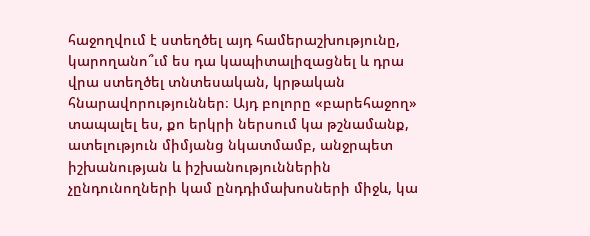հաջողվում է ստեղծել այդ համերաշխությունը, կարողանո՞ւմ ես դա կապիտալիզացնել և դրա վրա ստեղծել տնտեսական, կրթական հնարավորություններ։ Այդ բոլորը «բարեհաջող» տապալել ես, քո երկրի ներսում կա թշնամանք, ատելություն միմյանց նկատմամբ, անջրպետ իշխանության և իշխանություններին չընդունողների կամ ընդդիմախոսների միջև, կա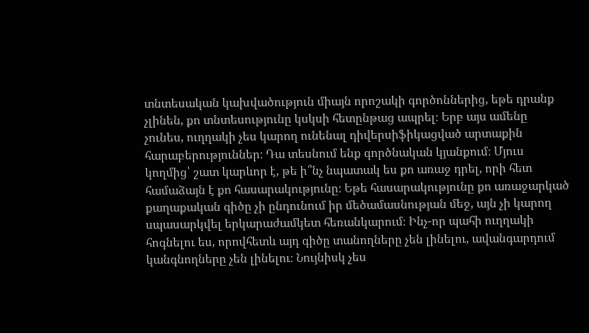տնտեսական կախվածություն միայն որոշակի գործոններից, եթե դրանք չլինեն, քո տնտեսությունը կսկսի հետընթաց ապրել։ Երբ այս ամենը չունես, ուղղակի չես կարող ունենալ դիվերսիֆիկացված արտաքին հարաբերություններ։ Դա տեսնում ենք գործնական կյանքում։ Մյուս կողմից՝ շատ կարևոր է, թե ի՞նչ նպատակ ես քո առաջ դրել, որի հետ համաձայն է քո հասարակությունը։ Եթե հասարակությունը քո առաջարկած քաղաքական գիծը չի ընդունում իր մեծամասնության մեջ, այն չի կարող սպասարկվել երկարաժամկետ հեռանկարում։ Ինչ-որ պահի ուղղակի հոգնելու ես, որովհետև այդ գիծը տանողները չեն լինելու, ավանգարդում կանգնողները չեն լինելու։ Նույնիսկ չես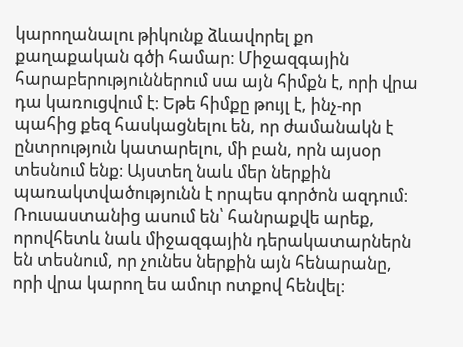կարողանալու թիկունք ձևավորել քո քաղաքական գծի համար։ Միջազգային հարաբերություններում սա այն հիմքն է, որի վրա դա կառուցվում է։ Եթե հիմքը թույլ է, ինչ-որ պահից քեզ հասկացնելու են, որ ժամանակն է ընտրություն կատարելու, մի բան, որն այսօր տեսնում ենք։ Այստեղ նաև մեր ներքին պառակտվածությունն է որպես գործոն ազդում։ Ռուսաստանից ասում են՝ հանրաքվե արեք, որովհետև նաև միջազգային դերակատարներն են տեսնում, որ չունես ներքին այն հենարանը, որի վրա կարող ես ամուր ոտքով հենվել։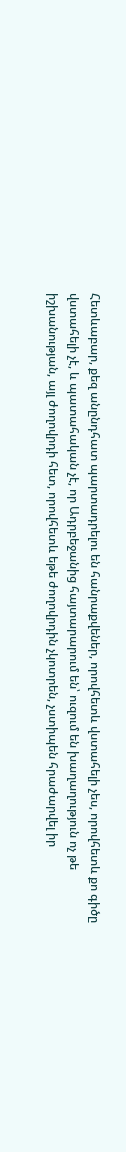Հետևաբար, քեզ անընդհատ պարտադրելու են հանրաքվեներ, որովհետև վստահելի չես, որովհետև քո գիծը վստահելի չէ, և պատահական չէ, որ Ադրբեջանից հայտարարում են՝ ուզում են խաղաղություն ոչ թե իշխանության, այլ ժողովրդի հետ, որովհետև եթե ժողովրդին չկոտրեն, չստիպեն հրաժարվել իր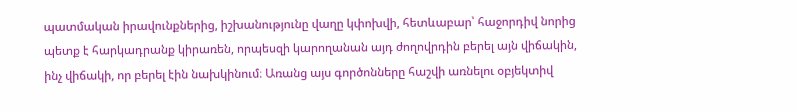պատմական իրավունքներից, իշխանությունը վաղը կփոխվի, հետևաբար՝ հաջորդիվ նորից պետք է հարկադրանք կիրառեն, որպեսզի կարողանան այդ ժողովրդին բերել այն վիճակին, ինչ վիճակի, որ բերել էին նախկինում։ Առանց այս գործոնները հաշվի առնելու օբյեկտիվ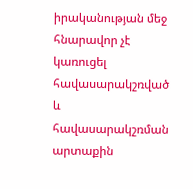իրականության մեջ հնարավոր չէ կառուցել հավասարակշռված և հավասարակշռման արտաքին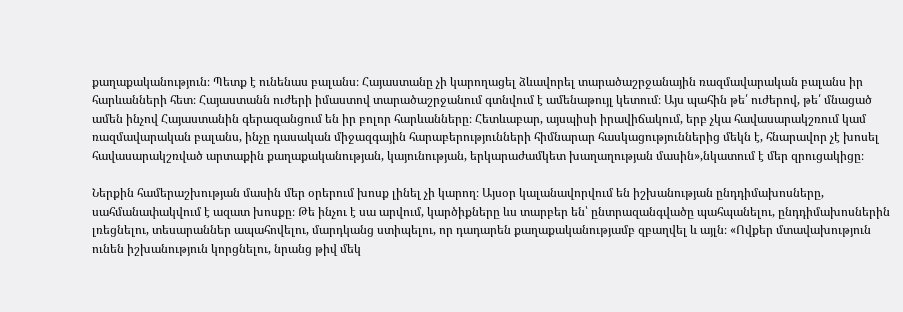քաղաքականություն։ Պետք է ունենաս բալանս։ Հայաստանը չի կարողացել ձևավորել տարածաշրջանային ռազմավարական բալանս իր հարևանների հետ։ Հայաստանն ուժերի իմաստով տարածաշրջանում գտնվում է ամենաթույլ կետում։ Այս պահին թե՛ ուժերով, թե՛ մնացած ամեն ինչով Հայաստանին գերազանցում են իր բոլոր հարևանները։ Հետևաբար, այսպիսի իրավիճակում, երբ չկա հավասարակշռում կամ ռազմավարական բալանս, ինչը դասական միջազգային հարաբերությունների հիմնարար հասկացություններից մեկն է, հնարավոր չէ խոսել հավասարակշռված արտաքին քաղաքականության, կայունության, երկարաժամկետ խաղաղության մասին»,նկատում է մեր զրուցակիցը։

Ներքին համերաշխության մասին մեր օրերում խոսք լինել չի կարող։ Այսօր կալանավորվում են իշխանության ընդդիմախոսները, սահմանափակվում է ազատ խոսքը։ Թե ինչու է սա արվում, կարծիքները ևս տարբեր են՝ ընտրազանգվածը պահպանելու, ընդդիմախոսներին լռեցնելու, տեսարաններ ապահովելու, մարդկանց ստիպելու, որ դադարեն քաղաքականությամբ զբաղվել և այլն։ «Ովքեր մտավախություն ունեն իշխանություն կորցնելու, նրանց թիվ մեկ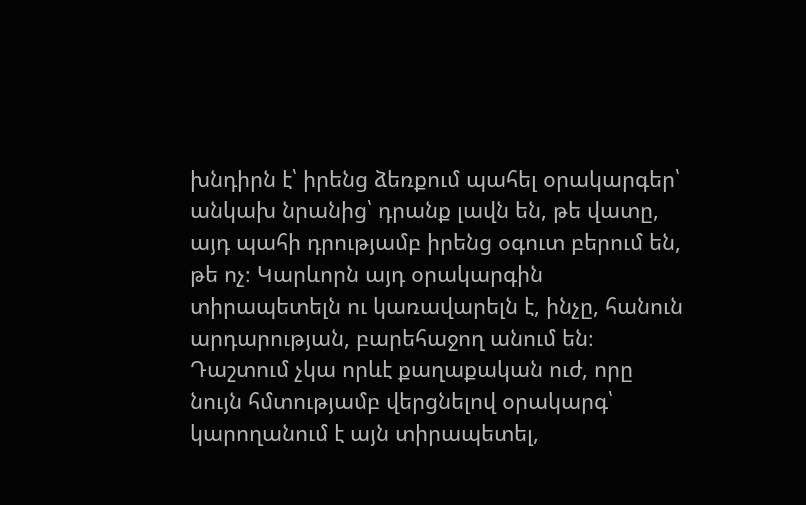խնդիրն է՝ իրենց ձեռքում պահել օրակարգեր՝ անկախ նրանից՝ դրանք լավն են, թե վատը, այդ պահի դրությամբ իրենց օգուտ բերում են, թե ոչ։ Կարևորն այդ օրակարգին տիրապետելն ու կառավարելն է, ինչը, հանուն արդարության, բարեհաջող անում են։ Դաշտում չկա որևէ քաղաքական ուժ, որը նույն հմտությամբ վերցնելով օրակարգ՝ կարողանում է այն տիրապետել,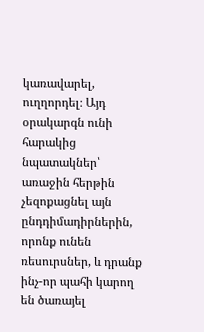կառավարել, ուղղորդել։ Այդ օրակարգն ունի հարակից նպատակներ՝ առաջին հերթին չեզոքացնել այն ընդդիմադիրներին, որոնք ունեն ռեսուրսներ, և դրանք ինչ-որ պահի կարող են ծառայել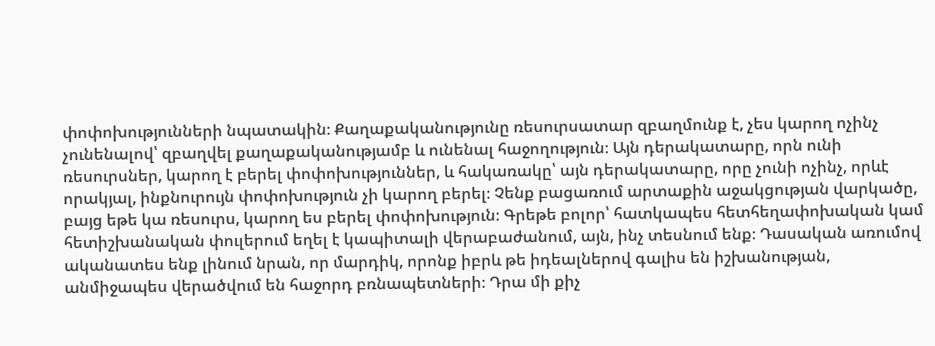փոփոխությունների նպատակին։ Քաղաքականությունը ռեսուրսատար զբաղմունք է, չես կարող ոչինչ չունենալով՝ զբաղվել քաղաքականությամբ և ունենալ հաջողություն։ Այն դերակատարը, որն ունի ռեսուրսներ, կարող է բերել փոփոխություններ, և հակառակը՝ այն դերակատարը, որը չունի ոչինչ, որևէ որակյալ, ինքնուրույն փոփոխություն չի կարող բերել։ Չենք բացառում արտաքին աջակցության վարկածը, բայց եթե կա ռեսուրս, կարող ես բերել փոփոխություն։ Գրեթե բոլոր՝ հատկապես հետհեղափոխական կամ հետիշխանական փուլերում եղել է կապիտալի վերաբաժանում, այն, ինչ տեսնում ենք։ Դասական առումով ականատես ենք լինում նրան, որ մարդիկ, որոնք իբրև թե իդեալներով գալիս են իշխանության, անմիջապես վերածվում են հաջորդ բռնապետների։ Դրա մի քիչ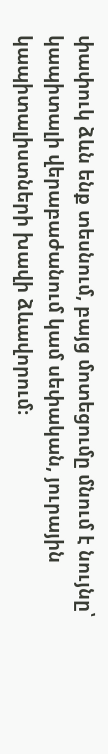փափուկ ձևն ենք տեսնում, բայց մոտեցումը մնում է նույնը՝ կապիտալի վերաբաժանում կամ սեփական, յուրային կապիտալիստների խավի ձևավորում։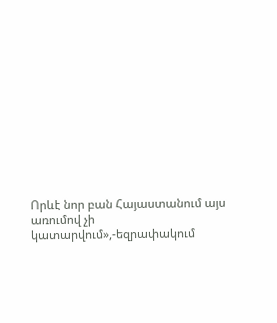Որևէ նոր բան Հայաստանում այս առումով չի կատարվում»,-եզրափակում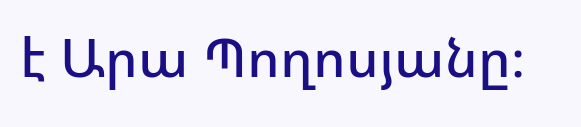է Արա Պողոսյանը։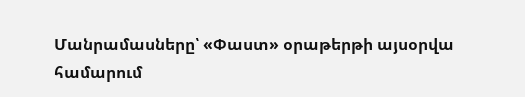Մանրամասները՝ «Փաստ» օրաթերթի այսօրվա համարում